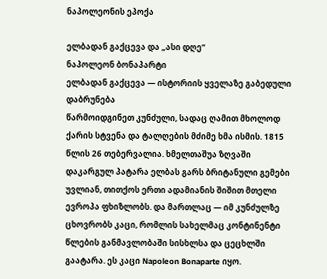ნაპოლეონის ეპოქა

ელბადან გაქცევა და „ასი დღე“
ნაპოლეონ ბონაპარტი
ელბადან გაქცევა — ისტორიის ყველაზე გაბედული დაბრუნება
წარმოიდგინეთ კუნძული, სადაც ღამით მხოლოდ ქარის სტვენა და ტალღების მძიმე ხმა ისმის. 1815 წლის 26 თებერვალია. ხმელთაშუა ზღვაში დაკარგულ პატარა ელბას გარს ბრიტანული გემები უვლიან, თითქოს ერთი ადამიანის შიშით მთელი ევროპა ფხიზლობს. და მართლაც — იმ კუნძულზე ცხოვრობს კაცი, რომლის სახელმაც კონტინენტი წლების განმავლობაში სისხლსა და ცეცხლში გაატარა. ეს კაცი Napoleon Bonaparte იყო.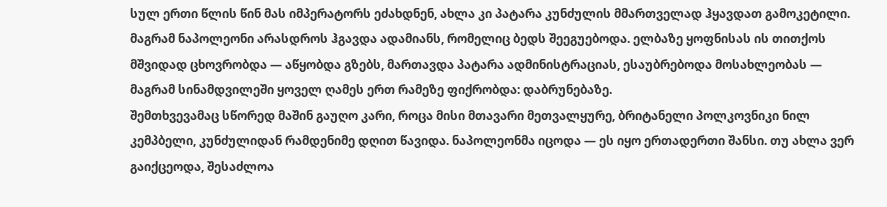სულ ერთი წლის წინ მას იმპერატორს ეძახდნენ, ახლა კი პატარა კუნძულის მმართველად ჰყავდათ გამოკეტილი. მაგრამ ნაპოლეონი არასდროს ჰგავდა ადამიანს, რომელიც ბედს შეეგუებოდა. ელბაზე ყოფნისას ის თითქოს მშვიდად ცხოვრობდა — აწყობდა გზებს, მართავდა პატარა ადმინისტრაციას, ესაუბრებოდა მოსახლეობას — მაგრამ სინამდვილეში ყოველ ღამეს ერთ რამეზე ფიქრობდა: დაბრუნებაზე.
შემთხვევამაც სწორედ მაშინ გაუღო კარი, როცა მისი მთავარი მეთვალყურე, ბრიტანელი პოლკოვნიკი ნილ კემპბელი, კუნძულიდან რამდენიმე დღით წავიდა. ნაპოლეონმა იცოდა — ეს იყო ერთადერთი შანსი. თუ ახლა ვერ გაიქცეოდა, შესაძლოა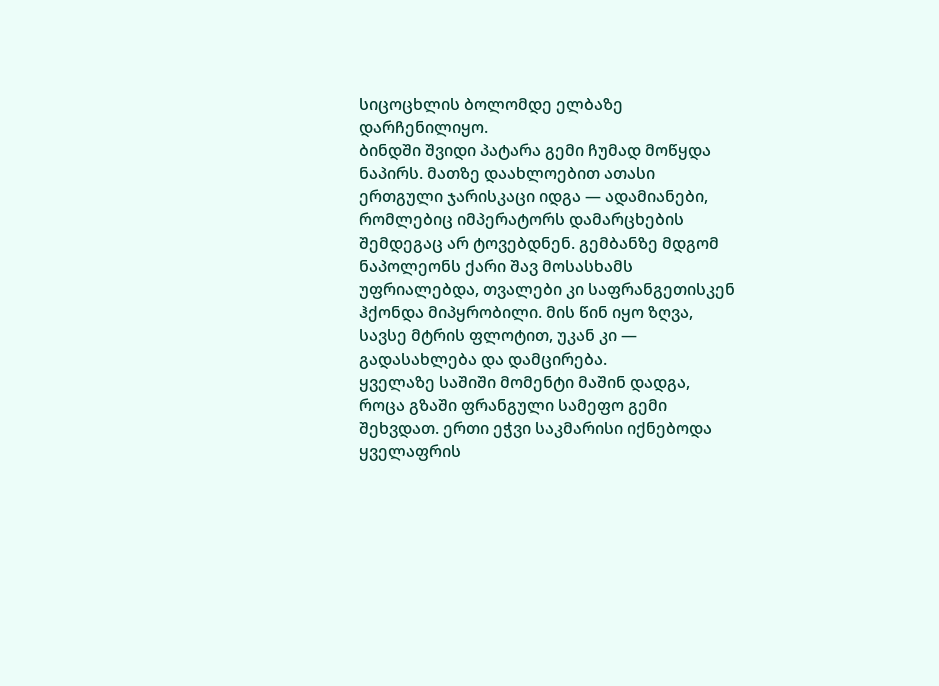სიცოცხლის ბოლომდე ელბაზე დარჩენილიყო.
ბინდში შვიდი პატარა გემი ჩუმად მოწყდა ნაპირს. მათზე დაახლოებით ათასი ერთგული ჯარისკაცი იდგა — ადამიანები, რომლებიც იმპერატორს დამარცხების შემდეგაც არ ტოვებდნენ. გემბანზე მდგომ ნაპოლეონს ქარი შავ მოსასხამს უფრიალებდა, თვალები კი საფრანგეთისკენ ჰქონდა მიპყრობილი. მის წინ იყო ზღვა, სავსე მტრის ფლოტით, უკან კი — გადასახლება და დამცირება.
ყველაზე საშიში მომენტი მაშინ დადგა, როცა გზაში ფრანგული სამეფო გემი შეხვდათ. ერთი ეჭვი საკმარისი იქნებოდა ყველაფრის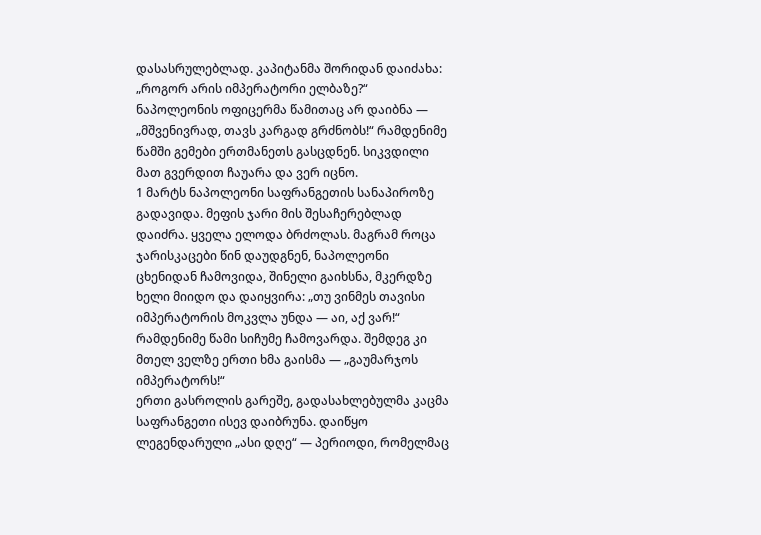დასასრულებლად. კაპიტანმა შორიდან დაიძახა: „როგორ არის იმპერატორი ელბაზე?“ ნაპოლეონის ოფიცერმა წამითაც არ დაიბნა — „მშვენივრად, თავს კარგად გრძნობს!“ რამდენიმე წამში გემები ერთმანეთს გასცდნენ. სიკვდილი მათ გვერდით ჩაუარა და ვერ იცნო.
1 მარტს ნაპოლეონი საფრანგეთის სანაპიროზე გადავიდა. მეფის ჯარი მის შესაჩერებლად დაიძრა. ყველა ელოდა ბრძოლას. მაგრამ როცა ჯარისკაცები წინ დაუდგნენ, ნაპოლეონი ცხენიდან ჩამოვიდა, შინელი გაიხსნა, მკერდზე ხელი მიიდო და დაიყვირა: „თუ ვინმეს თავისი იმპერატორის მოკვლა უნდა — აი, აქ ვარ!“
რამდენიმე წამი სიჩუმე ჩამოვარდა. შემდეგ კი მთელ ველზე ერთი ხმა გაისმა — „გაუმარჯოს იმპერატორს!“
ერთი გასროლის გარეშე, გადასახლებულმა კაცმა საფრანგეთი ისევ დაიბრუნა. დაიწყო ლეგენდარული „ასი დღე“ — პერიოდი, რომელმაც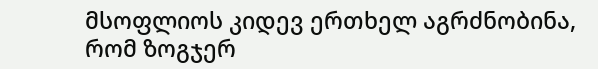მსოფლიოს კიდევ ერთხელ აგრძნობინა, რომ ზოგჯერ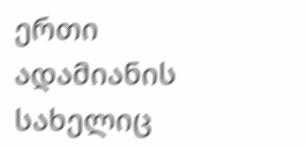ერთი ადამიანის სახელიც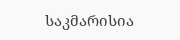საკმარისია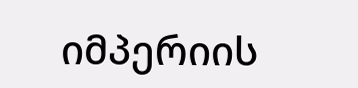იმპერიის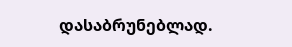დასაბრუნებლად.